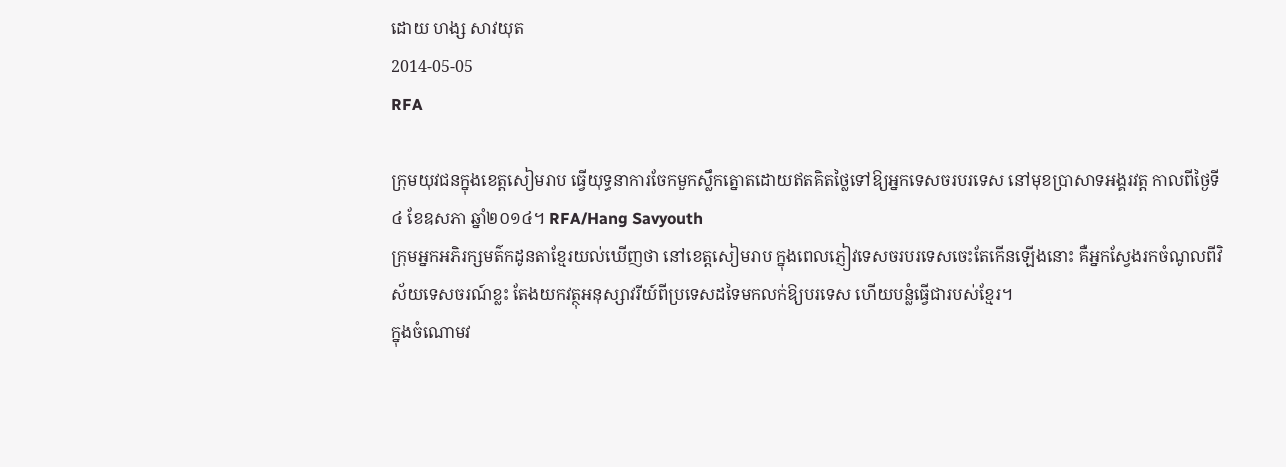ដោយ ហង្ស សាវយុត
2014-05-05
RFA

ក្រុមយុវជនក្នុងខេត្តសៀមរាប ធ្វើយុទ្ធនាការចែកមួកស្លឹកត្នោតដោយឥតគិតថ្លៃទៅឱ្យអ្នកទេសចរបរទេស នៅមុខប្រាសាទអង្គរវត្ត កាលពីថ្ងៃទី៤ ខែឧសភា ឆ្នាំ២០១៤។ RFA/Hang Savyouth
ក្រុមអ្នកអភិរក្សមត៌កដូនតាខ្មែរយល់ឃើញថា នៅខេត្តសៀមរាប ក្នុងពេលភ្ញៀវទេសចរបរទេសចេះតែកើនឡើងនោះ គឺអ្នកស្វែងរកចំណូលពីវិស័យទេសចរណ៍ខ្លះ តែងយកវត្ថុអនុស្សាវរីយ៍ពីប្រទេសដទៃមកលក់ឱ្យបរទេស ហើយបន្លំធ្វើជារបស់ខ្មែរ។
ក្នុងចំណោមវ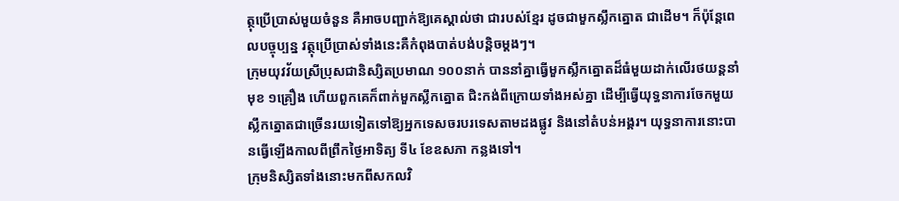ត្ថុប្រើប្រាស់មួយចំនួន គឺអាចបញ្ជាក់ឱ្យគេស្គាល់ថា ជារបស់ខ្មែរ ដូចជាមួកស្លឹកត្នោត ជាដើម។ ក៏ប៉ុន្តែពេលបច្ចុប្បន្ន វត្ថុប្រើប្រាស់ទាំងនេះគឺកំពុងបាត់បង់បន្តិចម្ដងៗ។
ក្រុមយុវវ័យស្រីប្រុសជានិស្សិតប្រមាណ ១០០នាក់ បាននាំគ្នាធ្វើមួកស្លឹកត្នោតដ៏ធំមួយដាក់លើរថយន្តនាំមុខ ១គ្រឿង ហើយពួកគេក៏ពាក់មួកស្លឹកត្នោត ជិះកង់ពីក្រោយទាំងអស់គ្នា ដើម្បីធ្វើយុទ្ធនាការចែកមួយស្លឹកត្នោតជាច្រើនរយទៀតទៅឱ្យអ្នកទេសចរបរទេសតាមដងផ្លូវ និងនៅតំបន់អង្គរ។ យុទ្ធនាការនោះបានធ្វើឡើងកាលពីព្រឹកថ្ងៃអាទិត្យ ទី៤ ខែឧសភា កន្លងទៅ។
ក្រុមនិស្សិតទាំងនោះមកពីសកលវិ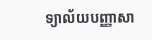ទ្យាល័យបញ្ញាសា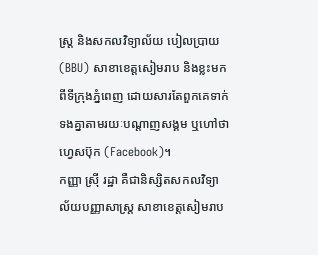ស្ត្រ និងសកលវិទ្យាល័យ បៀលប្រាយ (BBU) សាខាខេត្តសៀមរាប និងខ្លះមកពីទីក្រុងភ្នំពេញ ដោយសារតែពួកគេទាក់ទងគ្នាតាមរយៈបណ្ដាញសង្គម ឬហៅថា ហ្វេសប៊ុក (Facebook)។
កញ្ញា ស្រ៊ី រដ្ឋា គឺជានិស្សិតសកលវិទ្យាល័យបញ្ញាសាស្ត្រ សាខាខេត្តសៀមរាប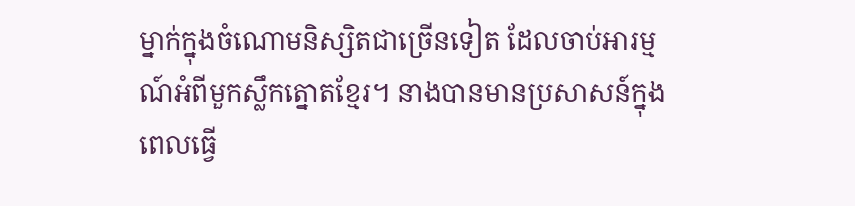ម្នាក់ក្នុងចំណោមនិស្សិតជាច្រើនទៀត ដែលចាប់អារម្មណ៍អំពីមួកស្លឹកត្នោតខ្មែរ។ នាងបានមានប្រសាសន៍ក្នុងពេលធ្វើ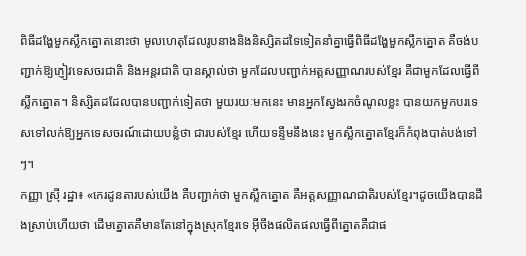ពិធីដង្ហែមួកស្លឹកត្នោតនោះថា មូលហេតុដែលរូបនាងនិងនិស្សិតដទៃទៀតនាំគ្នាធ្វើពិធីដង្ហែមួកស្លឹកត្នោត គឺចង់បញ្ជាក់ឱ្យភ្ញៀវទេសចរជាតិ និងអន្តរជាតិ បានស្គាល់ថា មួកដែលបញ្ជាក់អត្តសញ្ញាណរបស់ខ្មែរ គឺជាមួកដែលធ្វើពីស្លឹកត្នោត។ និស្សិតដដែលបានបញ្ជាក់ទៀតថា មួយរយៈមកនេះ មានអ្នកស្វែងរកចំណូលខ្លះ បានយកមួកបរទេសទៅលក់ឱ្យអ្នកទេសចរណ៍ដោយបន្លំថា ជារបស់ខ្មែរ ហើយទន្ទឹមនឹងនេះ មួកស្លឹកត្នោតខ្មែរក៏កំពុងបាត់បង់ទៅៗ។
កញ្ញា ស្រ៊ី រដ្ឋា៖ «កេរដូនតារបស់យើង គឺបញ្ជាក់ថា មួកស្លឹកត្នោត គឺអត្តសញ្ញាណជាតិរបស់ខ្មែរ។ដូចយើងបានដឹងស្រាប់ហើយថា ដើមត្នោតគឺមានតែនៅក្នុងស្រុកខ្មែរទេ អ៊ីចឹងផលិតផលធ្វើពីត្នោតគឺជាផ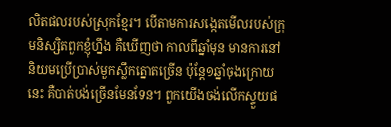លិតផលរបស់ស្រុកខ្មែរ។ បើតាមការសង្កេតមើលរបស់ក្រុមនិស្សិតពួកខ្ញុំហ្នឹង គឺឃើញថា កាលពីឆ្នាំមុន មានការនៅនិយមប្រើប្រាស់មួកស្លឹកត្នោតច្រើន ប៉ុន្តែ១ឆ្នាំចុងក្រោយនេះ គឺបាត់បង់ច្រើនមែនទែន។ ពួកយើងចង់លើកស្ទួយផ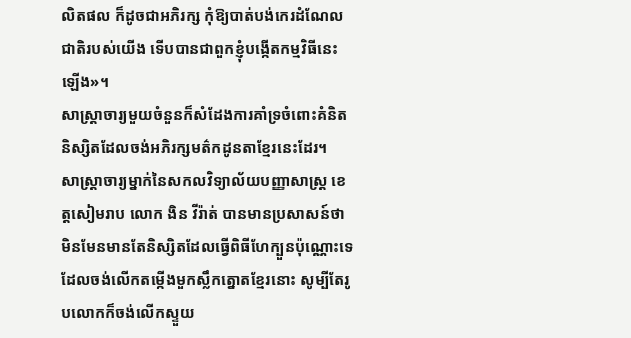លិតផល ក៏ដូចជាអភិរក្ស កុំឱ្យបាត់បង់កេរដំណែលជាតិរបស់យើង ទើបបានជាពួកខ្ញុំបង្កើតកម្មវិធីនេះឡើង»។
សាស្ត្រាចារ្យមួយចំនួនក៏សំដែងការគាំទ្រចំពោះគំនិតនិស្សិតដែលចង់អភិរក្សមត៌កដូនតាខ្មែរនេះដែរ។
សាស្ត្រាចារ្យម្នាក់នៃសកលវិទ្យាល័យបញ្ញាសាស្ត្រ ខេត្តសៀមរាប លោក ងិន វីរ៉ាត់ បានមានប្រសាសន៍ថា មិនមែនមានតែនិស្សិតដែលធ្វើពិធីហែក្បួនប៉ុណ្ណោះទេ ដែលចង់លើកតម្កើងមួកស្លឹកត្នោតខ្មែរនោះ សូម្បីតែរូបលោកក៏ចង់លើកស្ទួយ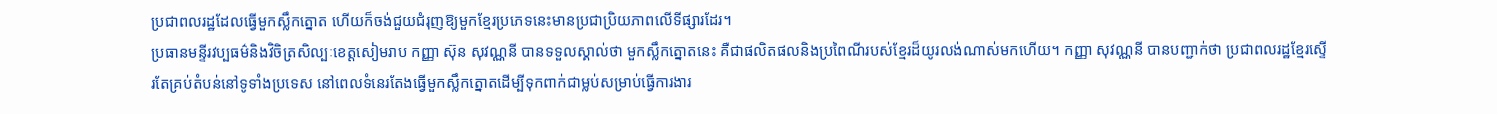ប្រជាពលរដ្ឋដែលធ្វើមួកស្លឹកត្នោត ហើយក៏ចង់ជួយជំរុញឱ្យមួកខ្មែរប្រភេទនេះមានប្រជាប្រិយភាពលើទីផ្សារដែរ។
ប្រធានមន្ទីរវប្បធម៌និងវិចិត្រសិល្បៈខេត្តសៀមរាប កញ្ញា ស៊ុន សុវណ្ណនី បានទទួលស្គាល់ថា មួកស្លឹកត្នោតនេះ គឺជាផលិតផលនិងប្រពៃណីរបស់ខ្មែរដ៏យូរលង់ណាស់មកហើយ។ កញ្ញា សុវណ្ណនី បានបញ្ជាក់ថា ប្រជាពលរដ្ឋខ្មែរស្ទើរតែគ្រប់តំបន់នៅទូទាំងប្រទេស នៅពេលទំនេរតែងធ្វើមួកស្លឹកត្នោតដើម្បីទុកពាក់ជាម្លប់សម្រាប់ធ្វើការងារ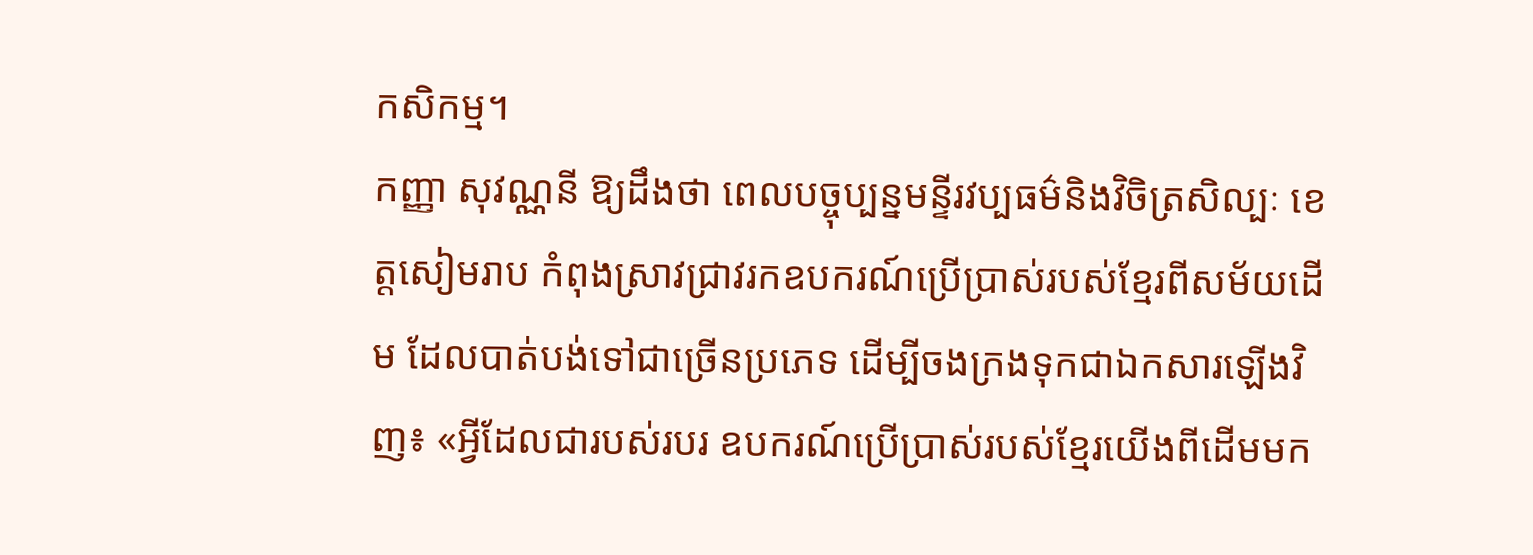កសិកម្ម។
កញ្ញា សុវណ្ណនី ឱ្យដឹងថា ពេលបច្ចុប្បន្នមន្ទីរវប្បធម៌និងវិចិត្រសិល្បៈ ខេត្តសៀមរាប កំពុងស្រាវជ្រាវរកឧបករណ៍ប្រើប្រាស់របស់ខ្មែរពីសម័យដើម ដែលបាត់បង់ទៅជាច្រើនប្រភេទ ដើម្បីចងក្រងទុកជាឯកសារឡើងវិញ៖ «អ្វីដែលជារបស់របរ ឧបករណ៍ប្រើប្រាស់របស់ខ្មែរយើងពីដើមមក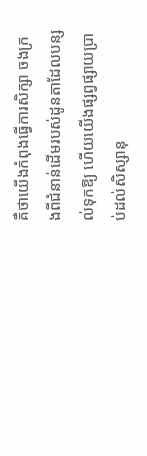គឺថាយើងកំពុងធ្វើការសិក្សា ចងក្រងពីជំនាន់ដើមរបស់ដូនតាដែលបន្សល់ទុកឱ្យ ហើយយើងផ្សព្វផ្សាយប្រាប់ដល់សិស្សានុ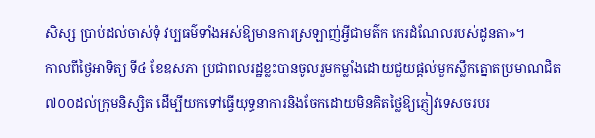សិស្ស ប្រាប់ដល់ចាស់ទុំ វប្បធម៌ទាំងអស់ឱ្យមានការស្រឡាញ់អ្វីជាមត៌ក កេរដំណែលរបស់ដូនតា»។
កាលពីថ្ងៃអាទិត្យ ទី៤ ខែឧសភា ប្រជាពលរដ្ឋខ្លះបានចូលរួមកម្លាំងដោយជួយផ្ដល់មួកស្លឹកត្នោតប្រមាណជិត ៧០០ដល់ក្រុមនិស្សិត ដើម្បីយកទៅធ្វើយុទ្ធនាការនិងចែកដោយមិនគិតថ្លៃឱ្យភ្ញៀវទេសចរបរ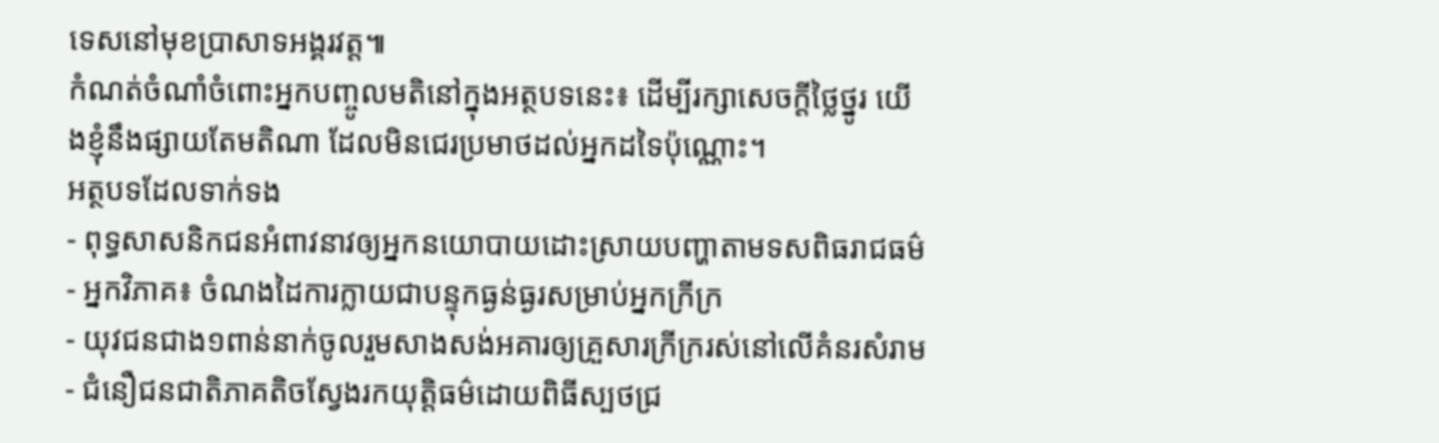ទេសនៅមុខប្រាសាទអង្គរវត្ត៕
កំណត់ចំណាំចំពោះអ្នកបញ្ចូលមតិនៅក្នុងអត្ថបទនេះ៖ ដើម្បីរក្សាសេចក្ដីថ្លៃថ្នូរ យើងខ្ញុំនឹងផ្សាយតែមតិណា ដែលមិនជេរប្រមាថដល់អ្នកដទៃប៉ុណ្ណោះ។
អត្ថបទដែលទាក់ទង
- ពុទ្ធសាសនិកជនអំពាវនាវឲ្យអ្នកនយោបាយដោះស្រាយបញ្ហាតាមទសពិធរាជធម៌
- អ្នកវិភាគ៖ ចំណងដៃការក្លាយជាបន្ទុកធ្ងន់ធ្ងរសម្រាប់អ្នកក្រីក្រ
- យុវជនជាង១ពាន់នាក់ចូលរួមសាងសង់អគារឲ្យគ្រួសារក្រីក្ររស់នៅលើគំនរសំរាម
- ជំនឿជនជាតិភាគតិចស្វែងរកយុត្តិធម៌ដោយពិធីស្បថជ្រ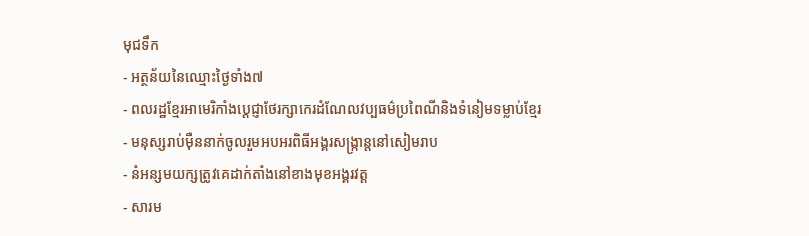មុជទឹក
- អត្ថន័យនៃឈ្មោះថ្ងៃទាំង៧
- ពលរដ្ឋខ្មែរអាមេរិកាំងប្ដេជ្ញាថែរក្សាកេរដំណែលវប្បធម៌ប្រពៃណីនិងទំនៀមទម្លាប់ខ្មែរ
- មនុស្សរាប់ម៉ឺននាក់ចូលរួមអបអរពិធីអង្គរសង្ក្រាន្តនៅសៀមរាប
- នំអន្សមយក្សត្រូវគេដាក់តាំងនៅខាងមុខអង្គរវត្ត
- សារម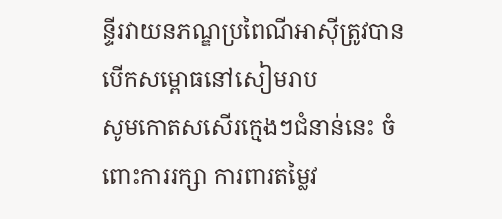ន្ទីរវាយនភណ្ឌប្រពៃណីអាស៊ីត្រូវបានបើកសម្ពោធនៅសៀមរាប
សូមកោតសសើរក្មេងៗជំនាន់នេះ ចំពោះការរក្សា ការពារតម្លៃវ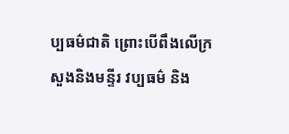ប្បធម៌ជាតិ ព្រោះបើពឹងលើក្រសួងនិងមន្ទីរ វប្បធម៌ និង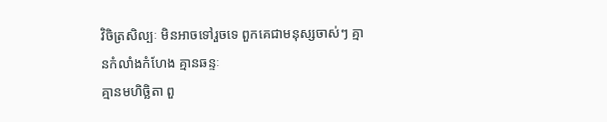វិចិត្រសិល្បៈ មិនអាចទៅរួចទេ ពួកគេជាមនុស្សចាស់ៗ គ្មានកំលាំងកំហែង គ្មានឆន្ទៈ
គ្មានមហិច្ឆិតា ពួ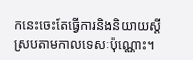កនេះចេះតែធ្វើការនិងនិយាយស្តីស្របតាមកាលទេសៈប៉ុណ្ណោះ។